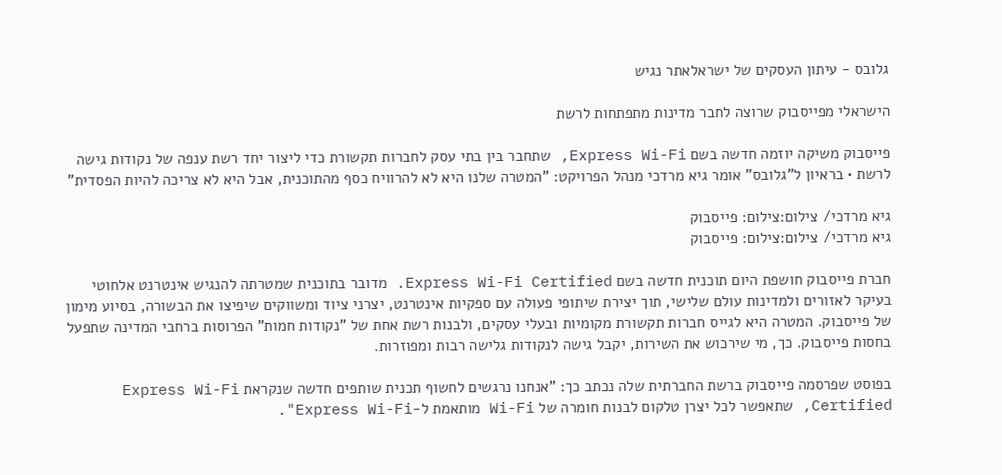גלובס - עיתון העסקים של ישראלאתר נגיש

הישראלי מפייסבוק שרוצה לחבר מדינות מתפתחות לרשת

פייסבוק משיקה יוזמה חדשה בשם Express Wi-Fi, שתחבר בין בתי עסק לחברות תקשורת כדי ליצור יחד רשת ענפה של נקודות גישה לרשת • בראיון ל"גלובס" אומר גיא מרדכי מנהל הפרויקט: "המטרה שלנו היא לא להרוויח כסף מהתוכנית, אבל היא לא צריכה להיות הפסדית"

גיא מרדכי/ צילום:צילום: פייסבוק
גיא מרדכי/ צילום:צילום: פייסבוק

חברת פייסבוק חושפת היום תוכנית חדשה בשם Express Wi-Fi Certified. מדובר בתוכנית שמטרתה להנגיש אינטרנט אלחוטי בעיקר לאזורים ולמדינות עולם שלישי, תוך יצירת שיתופי פעולה עם ספקיות אינטרנט, יצרני ציוד ומשווקים שיפיצו את הבשורה, בסיוע מימון של פייסבוק. המטרה היא לגייס חברות תקשורת מקומיות ובעלי עסקים, ולבנות רשת אחת של "נקודות חמות" הפרוסות ברחבי המדינה שתפעל בחסות פייסבוק. כך, מי שירכוש את השירות, יקבל גישה לנקודות גלישה רבות ומפוזרות.

בפוסט שפרסמה פייסבוק ברשת החברתית שלה נכתב כך: "אנחנו נרגשים לחשוף תכנית שותפים חדשה שנקראת Express Wi-Fi Certified, שתאפשר לכל יצרן טלקום לבנות חומרה של Wi-Fi מותאמת ל-Express Wi-Fi".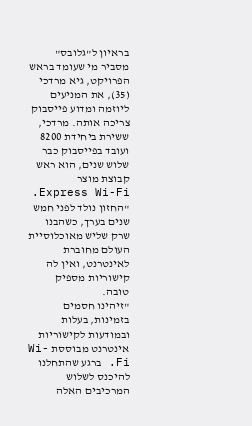בראיון ל"גלובס" מסביר מי שעומד בראש הפרויקט, גיא מרדכי (35), את המניעים ליוזמה ומדוע פייסבוק צריכה אותה. מרדכי, ששירת ביחידת 8200 ועובד בפייסבוק כבר שלוש שנים, הוא ראש קבוצת מוצר Express Wi-Fi. "החזון נולד לפני חמש שנים בערך, כשהבנו שרק שליש מאוכלוסיית העולם מחוברת לאינטרנט, ואין לה קישוריות מספיק טובה.
"זיהינו חסמים בזמינות, בעלות ובמודעות לקישוריות אינטרנט מבוססת Wi-Fi. ברגע שהתחלנו להיכנס לשלוש המרכיבים האלה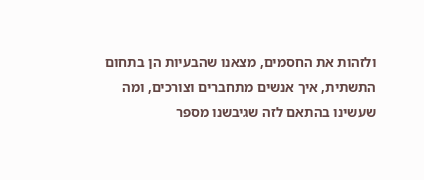ולזהות את החסמים, מצאנו שהבעיות הן בתחום התשתית, איך אנשים מתחברים וצורכים, ומה שעשינו בהתאם לזה שגיבשנו מספר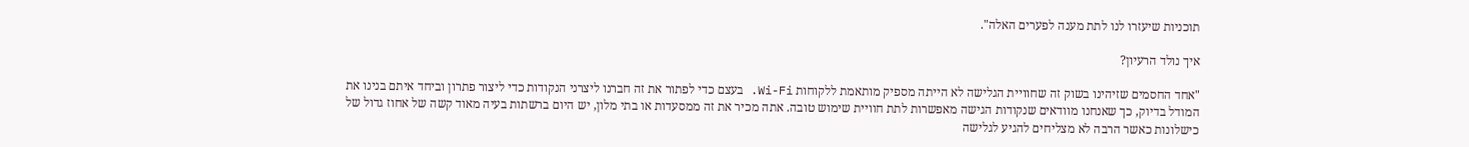תוכניות שיעזרו לנו לתת מענה לפערים האלה".

איך נולד הרעיון?

"אחד החסמים שזיהינו בשוק זה שחוויית הגלישה לא הייתה מספיק מותאמת ללקוחות Wi-Fi. בעצם כדי לפתור את זה חברנו ליצרני הנקודות כדי ליצור פתרון וביחד איתם בנינו את המודל בדיוק, כך שאנחנו מוודאים שנקודות הגישה מאפשרות לתת חוויית שימוש טובה. אתה מכיר את זה ממסעדות או בתי מלון, יש היום ברשתות בעיה מאוד קשה של אחוז גדול של כישלונות כאשר הרבה לא מצליחים להגיע לגלישה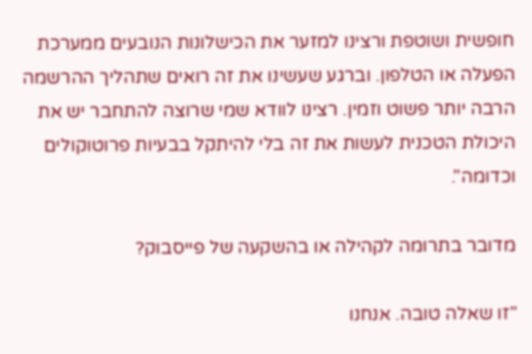חופשית ושוטפת ורצינו למזער את הכישלונות הנובעים ממערכת הפעלה או הטלפון. וברגע שעשינו את זה רואים שתהליך ההרשמה הרבה יותר פשוט וזמין. רצינו לוודא שמי שרוצה להתחבר יש את היכולת הטכנית לעשות את זה בלי להיתקל בבעיות פרוטוקולים וכדומה".

מדובר בתרומה לקהילה או בהשקעה של פייסבוק?

"זו שאלה טובה. אנחנו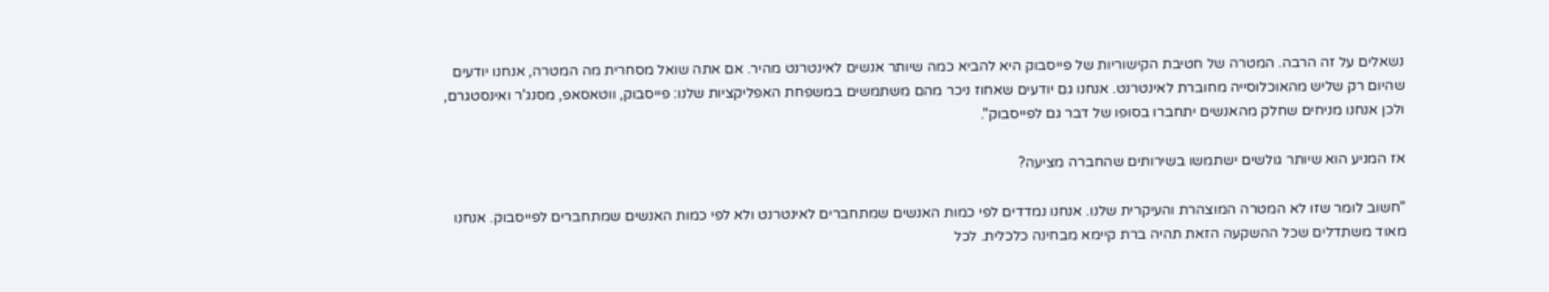נשאלים על זה הרבה. המטרה של חטיבת הקישוריות של פייסבוק היא להביא כמה שיותר אנשים לאינטרנט מהיר. אם אתה שואל מסחרית מה המטרה, אנחנו יודעים שהיום רק שליש מהאוכלוסייה מחוברת לאינטרנט. אנחנו גם יודעים שאחוז ניכר מהם משתמשים במשפחת האפליקציות שלנו: פייסבוק, ווטאסאפ, מסנג'ר ואינסטגרם, ולכן אנחנו מניחים שחלק מהאנשים יתחברו בסופו של דבר גם לפייסבוק".

אז המניע הוא שיותר גולשים ישתמשו בשירותים שהחברה מציעה?

"חשוב לומר שזו לא המטרה המוצהרת והעיקרית שלנו. אנחנו נמדדים לפי כמות האנשים שמתחברים לאינטרנט ולא לפי כמות האנשים שמתחברים לפייסבוק. אנחנו מאוד משתדלים שכל ההשקעה הזאת תהיה ברת קיימא מבחינה כלכלית. לכל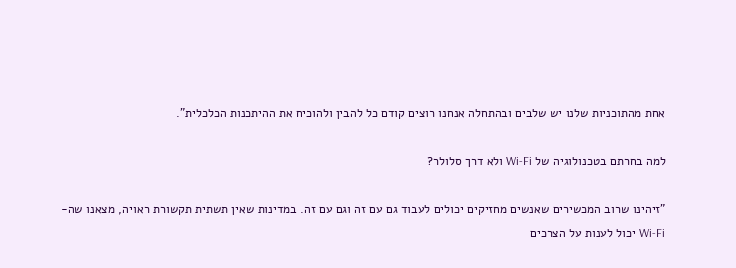אחת מהתוכניות שלנו יש שלבים ובהתחלה אנחנו רוצים קודם כל להבין ולהוכיח את ההיתכנות הכלכלית".

למה בחרתם בטכנולוגיה של Wi-Fi ולא דרך סלולר?

"זיהינו שרוב המכשירים שאנשים מחזיקים יכולים לעבוד גם עם זה וגם עם זה. במדינות שאין תשתית תקשורת ראויה, מצאנו שה-Wi-Fi יכול לענות על הצרכים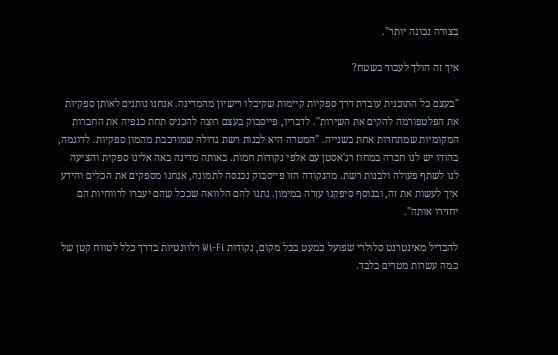בצורה נכונה יותר".

איך זה הולך לעבוד בשטח?

"בעצם כל התוכנית עובדת דרך ספקיות קיימות שקיבלו רישיון מהמדינה. אנחנו נותנים לאותן ספקיות את הפלטפורמה להקים את השירות". לדבריו, פייסבוק בעצם רוצה להכניס תחת כנפיה את החברות המקומיות שמתחרות אחת בשנייה. "המטרה היא לבנות רשת גדולה שמורכבת מהמון ספקיות. לדוגמה, בהודו יש לנו חברה במחוז רג'אסטן עם אלפי נקודות חמות. באותה מדינה באה אלינו ספקית והציעה לנו לשתף פעולה ולבנות רשת. מהנקודה הזו פייסבוק נכנסה לתמונה, אנחנו מספקים את הכלים והידע איך לעשות את זה, ובנוסף סיפקנו עזרה במימון. נתנו להם הלוואה שככל שהם יעברו לרווחיות הם יחזירו אותה".

להבדיל מאינטרנט סלולרי שפועל כמעט בכל מקום, נקודות Wi-Fi רלוונטיות בדרך כלל לטווח קטן של כמה עשרות מטרים בלבד.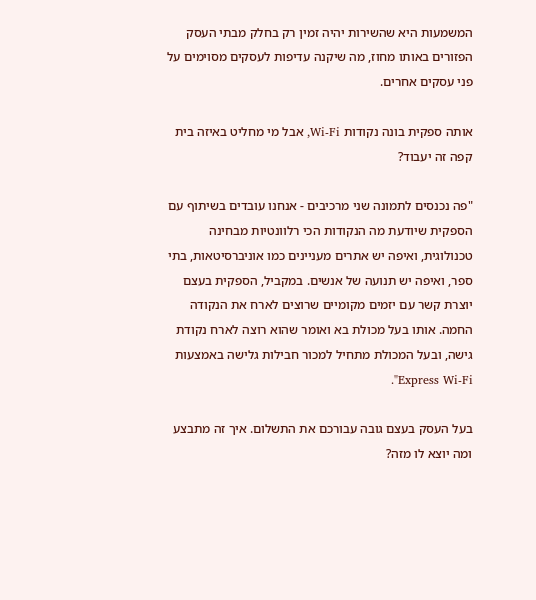המשמעות היא שהשירות יהיה זמין רק בחלק מבתי העסק הפזורים באותו מחוז, מה שיקנה עדיפות לעסקים מסוימים על פני עסקים אחרים.

אותה ספקית בונה נקודות Wi-Fi, אבל מי מחליט באיזה בית קפה זה יעבוד?

"פה נכנסים לתמונה שני מרכיבים - אנחנו עובדים בשיתוף עם הספקית שיודעת מה הנקודות הכי רלוונטיות מבחינה טכנולוגית, ואיפה יש אתרים מעניינים כמו אוניברסיטאות, בתי ספר, ואיפה יש תנועה של אנשים. במקביל, הספקית בעצם יוצרת קשר עם יזמים מקומיים שרוצים לארח את הנקודה החמה. אותו בעל מכולת בא ואומר שהוא רוצה לארח נקודת גישה, ובעל המכולת מתחיל למכור חבילות גלישה באמצעות Express Wi-Fi".

בעל העסק בעצם גובה עבורכם את התשלום. איך זה מתבצע ומה יוצא לו מזה?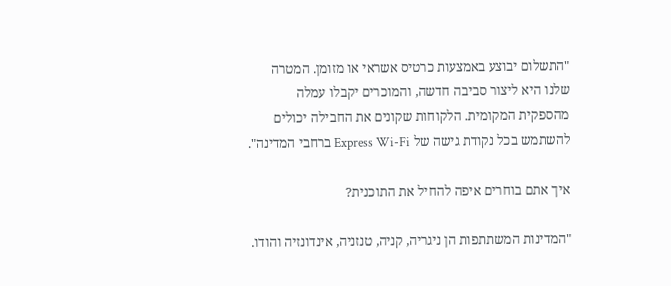"התשלום יבוצע באמצעות כרטיס אשראי או מזומן. המטרה שלנו היא ליצור סביבה חדשה, והמוכרים יקבלו עמלה מהספקית המקומית. הלקוחות שקונים את החבילה יכולים להשתמש בכל נקודת גישה של Express Wi-Fi ברחבי המדינה".

איך אתם בוחרים איפה להחיל את התוכנית?

"המדינות המשתתפות הן ניגריה, קניה, טנזניה, אינדונזיה והודו.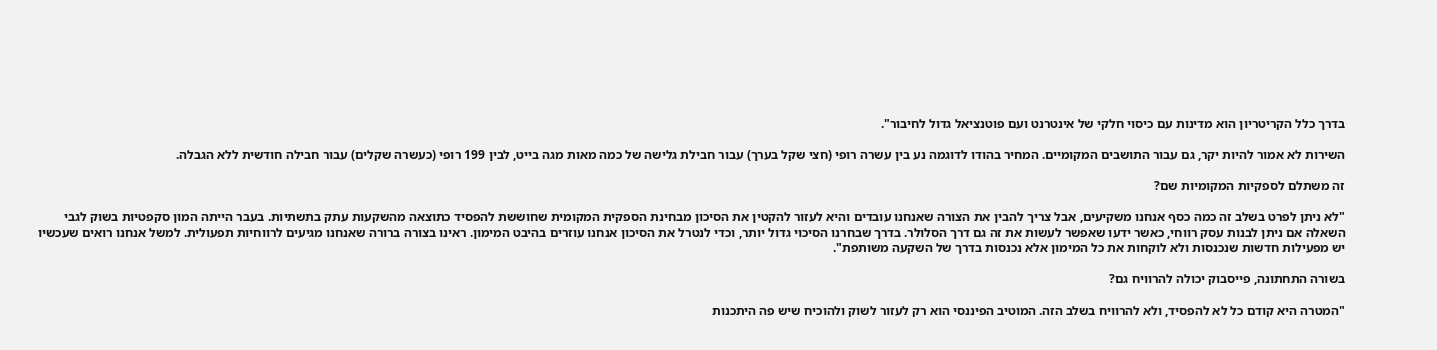בדרך כלל הקריטריון הוא מדינות עם כיסוי חלקי של אינטרנט ועם פוטנציאל גדול לחיבור".

השירות לא אמור להיות יקר, גם עבור התושבים המקומיים. המחיר בהודו לדוגמה נע בין עשרה רופי (חצי שקל בערך) עבור חבילת גלישה של כמה מאות מגה בייט, לבין 199 רופי (כעשרה שקלים) עבור חבילה חודשית ללא הגבלה.

זה משתלם לספקיות המקומיות שם?

"לא ניתן לפרט בשלב זה כמה כסף אנחנו משקיעים, אבל צריך להבין את הצורה שאנחנו עובדים והיא לעזור להקטין את הסיכון מבחינת הספקית המקומית שחוששת להפסיד כתוצאה מהשקעות עתק בתשתיות. בעבר הייתה המון סקפטיות בשוק לגבי השאלה אם ניתן לבנות עסק רווחי, כאשר ידעו שאפשר לעשות את זה גם דרך הסלולר. בדרך שבחרנו הסיכוי גדול יותר, וכדי לנטרל את הסיכון אנחנו עוזרים בהיבט המימון. ראינו בצורה ברורה שאנחנו מגיעים לרווחיות תפעולית. למשל אנחנו רואים שעכשיו יש מפעילות חדשות שנכנסות ולא לוקחות את כל המימון אלא נכנסות בדרך של השקעה משותפת".

בשורה התחתונה, פייסבוק יכולה להרוויח גם?

"המטרה היא קודם כל לא להפסיד, ולא להרוויח בשלב הזה. המוטיב הפיננסי הוא רק לעזור לשוק ולהוכיח שיש פה היתכנות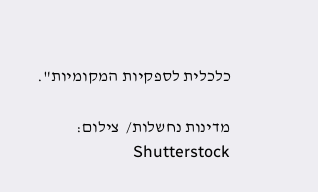כלכלית לספקיות המקומיות".

מדינות נחשלות/  צילום: Shutterstock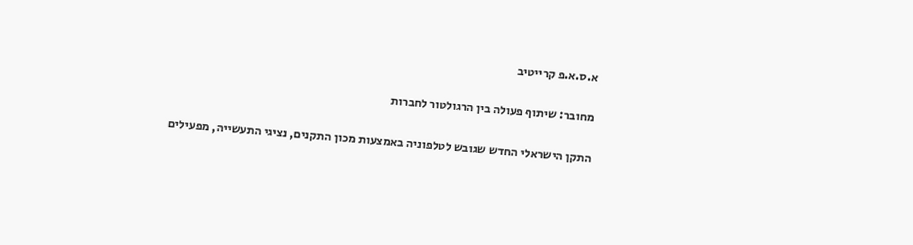א.ס.א.פ קרייטיב

מחובר: שיתוף פעולה בין הרגולטור לחברות

התקן הישראלי החדש שגובש לטלפוניה באמצעות מכון התקנים, נציגי התעשייה, מפעילים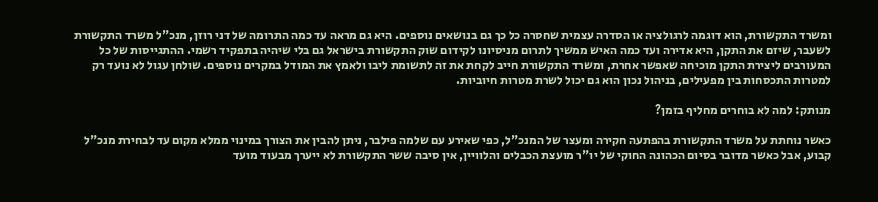ומשרד התקשורת, הוא דוגמה לרגולציה או הסדרה עצמית שחסרה כל כך גם בנושאים נוספים. היא גם מראה עד כמה התרומה של דני רוזן, מנכ"ל משרד התקשורת לשעבר, שיזם את התקן, היא אדירה ועד כמה האיש ממשיך לתרום מניסיונו לקידום שוק התקשורת בישראל גם בלי שיהיה בתפקיד רשמי. ההתגייסות של כל המעורבים ליצירת התקן מוכיחה שאפשר אחרת, ומשרד התקשורת חייב לקחת את זה לתשומת ליבו ולאמץ את המודל במקרים נוספים. שולחן עגול לא נועד רק למטרות התכסחות בין מפעילים, בניהול נכון הוא גם יכול לשרת מטרות חיוביות.

מנותק: למה לא בוחרים מחליף בזמן?

כאשר נוחתת על משרד התקשורת בהפתעה חקירה ומעצר של המנכ"ל, כפי שאירע עם שלמה פילבר, ניתן להבין את הצורך במינוי ממלא מקום עד לבחירת מנכ"ל קבוע, אבל כאשר מדובר בסיום הכהונה החוקי של יו"ר מועצת הכבלים והלוויין, אין סיבה ששר התקשורת לא ייערך מבעוד מועד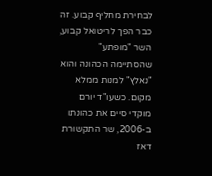לבחירת מחליף קבוע. זה כבר הפך לריטואל קבוע, השר "מופתע" שהסתיימה הכהונה והוא "נאלץ" למנות ממלא מקום. כשעו"ד יורם מוקדי סיים את כהונתו ב-2006, שר התקשורת דאז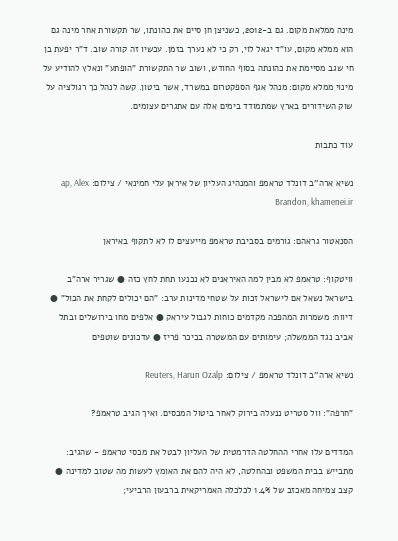מינה ממלאת מקום. גם ב-2012, כשניצן חן סיים את כהונתו, שר תקשורת אחר מינה גם הוא ממלא מקום, עו"ד יגאל לוי, רק כי לא נערך בזמן. עכשיו זה קורה שוב. ד"ר יפעת בן חי שגב מסיימת את כהונתה בסוף החודש, ושוב שר התקשורת "הופתע" ונאלץ להודיע על מינוי ממלא מקום: מנהל אגף הספקטרום במשרד, אשר ביטון. קשה לנהל כך רגולציה על שוק השידורים בארץ שמתמודד בימים אלה עם אתגרים עצומים.

עוד כתבות

נשיא ארה''ב דונלד טראמפ והמנהיג העליון של איראן עלי חמינאי / צילום: ap, Alex Brandon, khamenei.ir

הסנאטור גראהם: גורמים בסביבת טראמפ מייעצים לו לא לתקוף באיראן

וויטקוף: טראמפ לא מבין למה האיראנים לא נכנעו תחת לחץ כזה ● שגריר ארה"ב בישראל נשאל אם לישראל זכות על שטחי מדינות ערב: "הם יכולים לקחת את הכול" ● דיווח: משמרות המהפכה מקדמים כוחות לגבול עיראק ● אלפים מחו בירושלים ובתל אביב נגד הממשלה; עימותים עם המשטרה בכיכר פריז ● עדכונים שוטפים

נשיא ארה''ב דונלד טראמפ / צילום: Reuters, Harun Ozalp

"חרפה": וול סטריט ננעלה בירוק לאחר ביטול המכסים. ואיך הגיב טראמפ?

המדדים עלו אחרי ההחלטה הדרמטית של העליון לבטל את מכסי טראמפ - שהגיב: מתבייש בבית המשפט ובהחלטה, לא היה להם את האומץ לעשות מה שטוב למדינה ● קצב צמיחה מאכזב של 1.4% לכלכלה האמריקאית ברבעון הרביעי;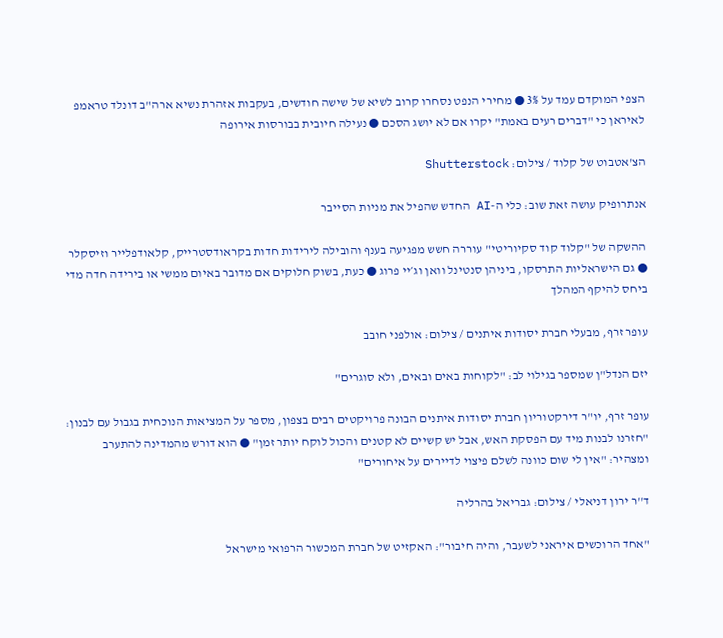הצפי המוקדם עמד על 3% ● מחירי הנפט נסחרו קרוב לשיא של שישה חודשים, בעקבות אזהרת נשיא ארה"ב דונלד טראמפ לאיראן כי "דברים רעים באמת" יקרו אם לא יושג הסכם ● נעילה חיובית בבורסות אירופה

הצ'אטבוט של קלוד / צילום: Shutterstock

אנתרופיק עושה זאת שוב: כלי ה-AI החדש שהפיל את מניות הסייבר

ההשקה של "קלוד קוד סקיוריטי" עוררה חשש מפגיעה בענף והובילה לירידות חדות בקראודסטרייק, קלאודפלייר וזיסקלר ● גם הישראליות התרסקו, ביניהן סנטינל וואן וג׳יי פרוג ● כעת, בשוק חלוקים אם מדובר באיום ממשי או בירידה חדה מדי ביחס להיקף המהלך

עופר זרף, מבעלי חברת יסודות איתנים / צילום: אולפני חובב

יזם הנדל"ן שמספר בגילוי לב: "לקוחות באים ובאים, ולא סוגרים"

עופר זרף, יו"ר דירקטוריון חברת יסודות איתנים הבונה פרויקטים רבים בצפון, מספר על המציאות הנוכחית בגבול עם לבנון: "חזרנו לבנות מיד עם הפסקת האש, אבל יש קשיים לא קטנים והכול לוקח יותר זמן" ● הוא דורש מהמדינה להתערב ומצהיר: "אין לי שום כוונה לשלם פיצוי לדיירים על איחורים"

ד''ר ירון דניאלי / צילום: גבריאל בהרליה

"אחד הרוכשים איראני לשעבר, והיה חיבור": האקזיט של חברת המכשור הרפואי מישראל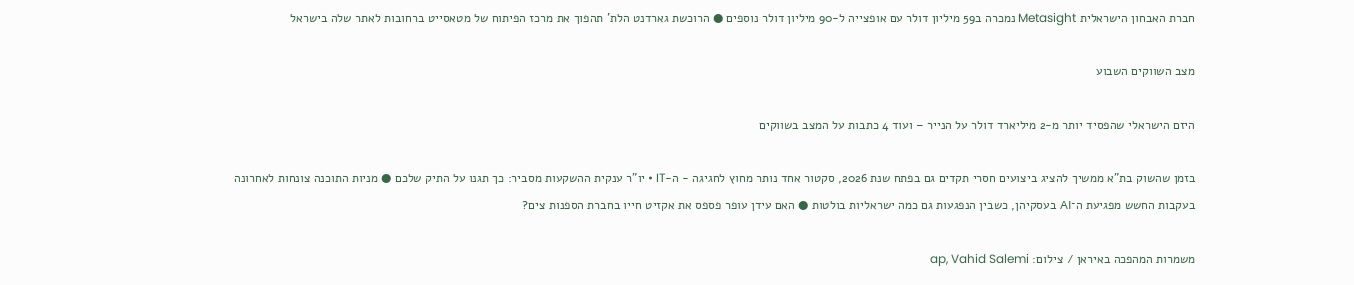חברת האבחון הישראלית Metasight נמכרה ב59 מיליון דולר עם אופצייה ל-90 מיליון דולר נוספים ● הרוכשת גארדנט הלת' תהפוך את מרכז הפיתוח של מטאסייט ברחובות לאתר שלה בישראל

מצב השווקים השבוע

היזם הישראלי שהפסיד יותר מ-2 מיליארד דולר על הנייר – ועוד 4 כתבות על המצב בשווקים

בזמן שהשוק בת"א ממשיך להציג ביצועים חסרי תקדים גם בפתח שנת 2026, סקטור אחד נותר מחוץ לחגיגה - ה-IT • יו"ר ענקית ההשקעות מסביר: כך תגנו על התיק שלכם ● מניות התוכנה צונחות לאחרונה בעקבות החשש מפגיעת ה־AI בעסקיהן, כשבין הנפגעות גם כמה ישראליות בולטות ● האם עידן עופר פספס את אקזיט חייו בחברת הספנות צים?

משמרות המהפכה באיראן / צילום: ap, Vahid Salemi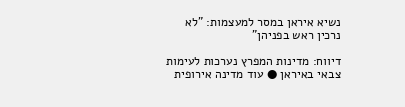נשיא איראן במסר למעצמות: "לא נרכין ראש בפניהן"

דיווח: מדינות המפרץ נערכות לעימות צבאי באיראן ● עוד מדינה אירופית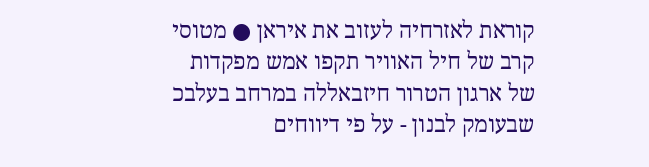קוראת לאזרחיה לעזוב את איראן ● מטוסי קרב של חיל האוויר תקפו אמש מפקדות של ארגון הטרור חיזבאללה במרחב בעלבכ שבעומק לבנון - על פי דיווחים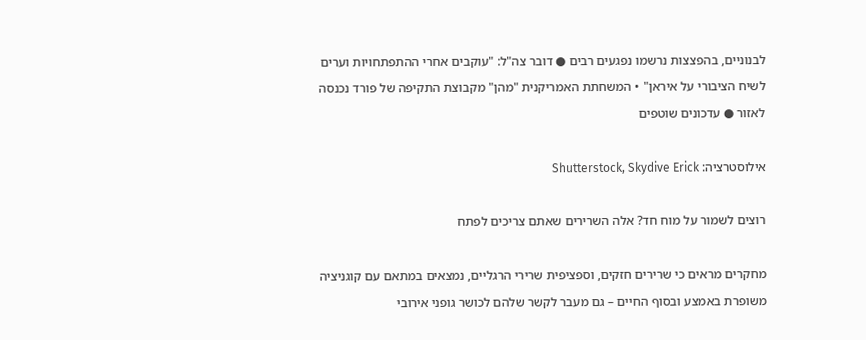לבנוניים, בהפצצות נרשמו נפגעים רבים ● דובר צה"ל: "עוקבים אחרי ההתפתחויות וערים לשיח הציבורי על איראן" • המשחתת האמריקנית "מהן" מקבוצת התקיפה של פורד נכנסה לאזור ● עדכונים שוטפים

אילוסטרציה: Shutterstock, Skydive Erick

רוצים לשמור על מוח חד? אלה השרירים שאתם צריכים לפתח

מחקרים מראים כי שרירים חזקים, וספציפית שרירי הרגליים, נמצאים במתאם עם קוגניציה משופרת באמצע ובסוף החיים – גם מעבר לקשר שלהם לכושר גופני אירובי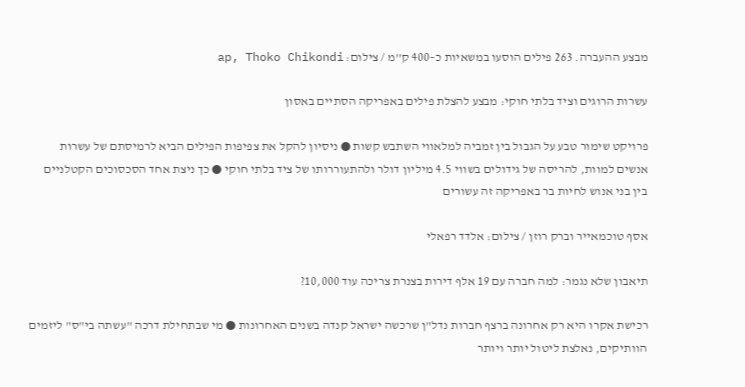מבצע ההעברה. 263 פילים הוסעו במשאיות כ–400 ק''מ / צילום: ap, Thoko Chikondi

עשרות הרוגים וציד בלתי חוקי: מבצע להצלת פילים באפריקה הסתיים באסון

פרויקט שימור טבע על הגבול בין זמביה למלאווי השתבש קשות ● ניסיון להקל את צפיפות הפילים הביא לרמיסתם של עשרות אנשים למוות, להריסה של גידולים בשווי 4.5 מיליון דולר ולהתעוררותו של ציד בלתי חוקי ● כך ניצת אחד הסכסוכים הקטלניים בין בני אנוש לחיות בר באפריקה זה עשורים

אסף טוכמאייר וברק רוזן / צילום: אלדד רפאלי

תיאבון שלא נגמר: למה חברה עם 19 אלף דירות בצנרת צריכה עוד 10,000?

רכישת אקרו היא רק אחרונה ברצף חברות נדל"ן שרכשה ישראל קנדה בשנים האחרונות ● מי שבתחילת דרכה "עשתה בי"ס" ליזמים הוותיקים, נאלצת ליטול יותר ויותר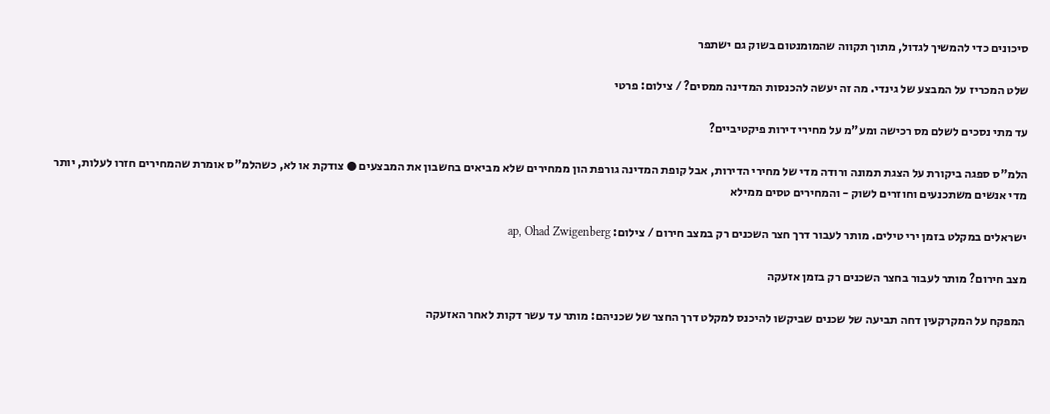סיכונים כדי להמשיך לגדול, מתוך תקווה שהמומנטום בשוק גם ישתפר

שלט המכריז על המבצע של גינדי. מה זה יעשה להכנסות המדינה ממסים? / צילום: פרטי

עד מתי נסכים לשלם מס רכישה ומע"מ על מחירי דירות פיקטיביים?

הלמ"ס ספגה ביקורת על הצגת תמונה ורודה מדי של מחירי הדירות, אבל קופת המדינה גורפת הון ממחירים שלא מביאים בחשבון את המבצעים ● צודקת או לא, כשהלמ"ס אומרת שהמחירים חזרו לעלות, יותר מדי אנשים משתכנעים וחוזרים לשוק - והמחירים טסים ממילא

ישראלים במקלט בזמן ירי טילים. מותר לעבור דרך חצר השכנים רק במצב חירום / צילום: ap, Ohad Zwigenberg

מצב חירום? מותר לעבור בחצר השכנים רק בזמן אזעקה

המפקח על המקרקעין דחה תביעה של שכנים שביקשו להיכנס למקלט דרך החצר של שכניהם: מותר עד עשר דקות לאחר האזעקה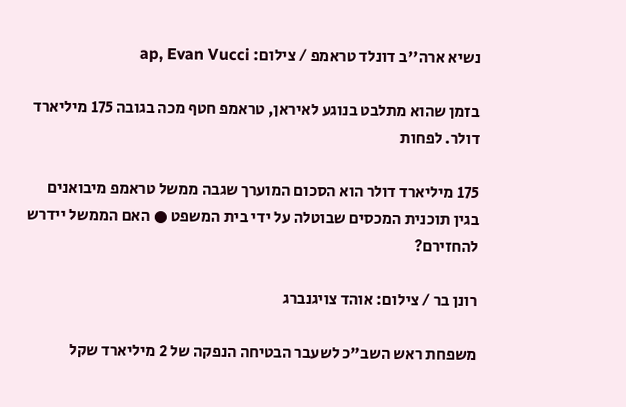נשיא ארה''ב דונלד טראמפ / צילום: ap, Evan Vucci

בזמן שהוא מתלבט בנוגע לאיראן, טראמפ חטף מכה בגובה 175 מיליארד דולר. לפחות

175 מיליארד דולר הוא הסכום המוערך שגבה ממשל טראמפ מיבואנים בגין תוכנית המכסים שבוטלה על ידי בית המשפט ● האם הממשל יידרש להחזירם?

רונן בר / צילום: אוהד צויגנברג

משפחת ראש השב"כ לשעבר הבטיחה הנפקה של 2 מיליארד שקל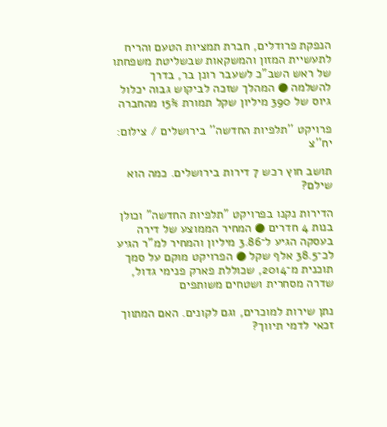הנפקת פרודלים, חברת תמציות הטעם והריח לתעשיית המזון והמשקאות שבשליטת משפחתו של ראש השב"כ לשעבר רונן בר, בדרך להשלמה ● המהלך שזכה לביקוש גבוה יכלול גיוס של 390 מיליון שקל תמורת 15% מהחברה

פרויקט ''תלפיות החדשה'' בירושלים / צילום: יח''צ

תושב חוץ רכש 7 דירות בירושלים. כמה הוא שילם?

הדירות נקנו בפרויקט "תלפיות החדשה" וכולן בנות 4 חדרים ● המחיר הממוצע של דירה בעסקה הגיע ל־3.86 מיליון והמחיר למ"ר הגיע לכ־38.5 אלף שקל ● הפרויקט מוקם על סמך תוכנית מ־2014, שכוללת פארק פנימי גדול, שדרה מסחרית ושטחים משותפים

נתן שירות למוכרים, וגם לקונים. האם המתווך זכאי לדמי תיווך?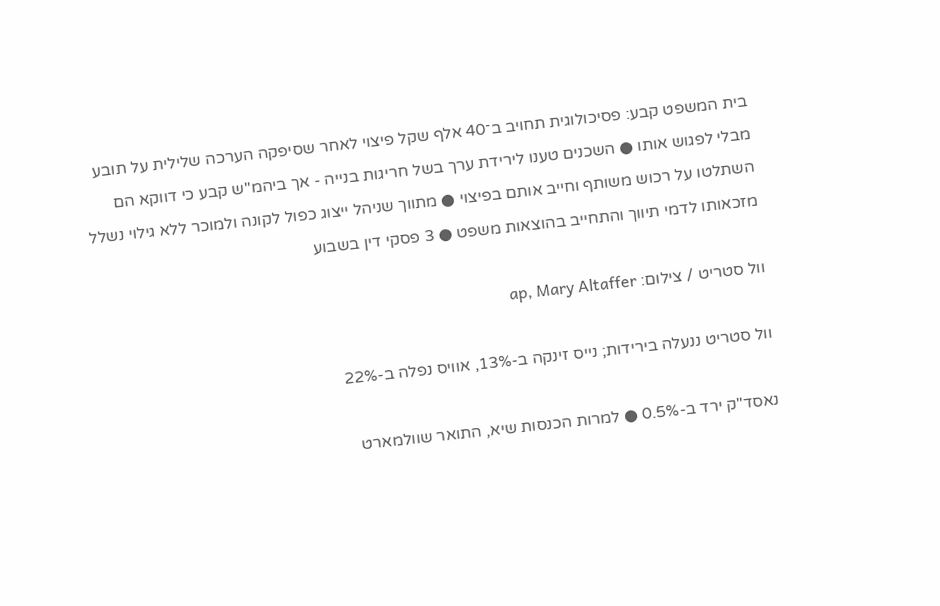בית המשפט קבע: פסיכולוגית תחויב ב־40 אלף שקל פיצוי לאחר שסיפקה הערכה שלילית על תובע מבלי לפגוש אותו ● השכנים טענו לירידת ערך בשל חריגות בנייה - אך ביהמ"ש קבע כי דווקא הם השתלטו על רכוש משותף וחייב אותם בפיצוי ● מתווך שניהל ייצוג כפול לקונה ולמוכר ללא גילוי נשלל מזכאותו לדמי תיווך והתחייב בהוצאות משפט ● 3 פסקי דין בשבוע

וול סטריט / צילום: ap, Mary Altaffer

וול סטריט ננעלה בירידות; נייס זינקה ב-13%, אוויס נפלה ב-22%

נאסד"ק ירד ב-0.5% ● למרות הכנסות שיא, התואר שוולמארט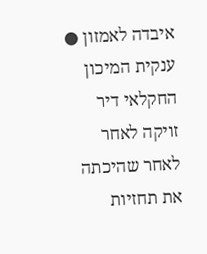איבדה לאמזון ● ענקית המיכון החקלאי דיר זויקה לאחר לאחר שהיכתה את תחזיות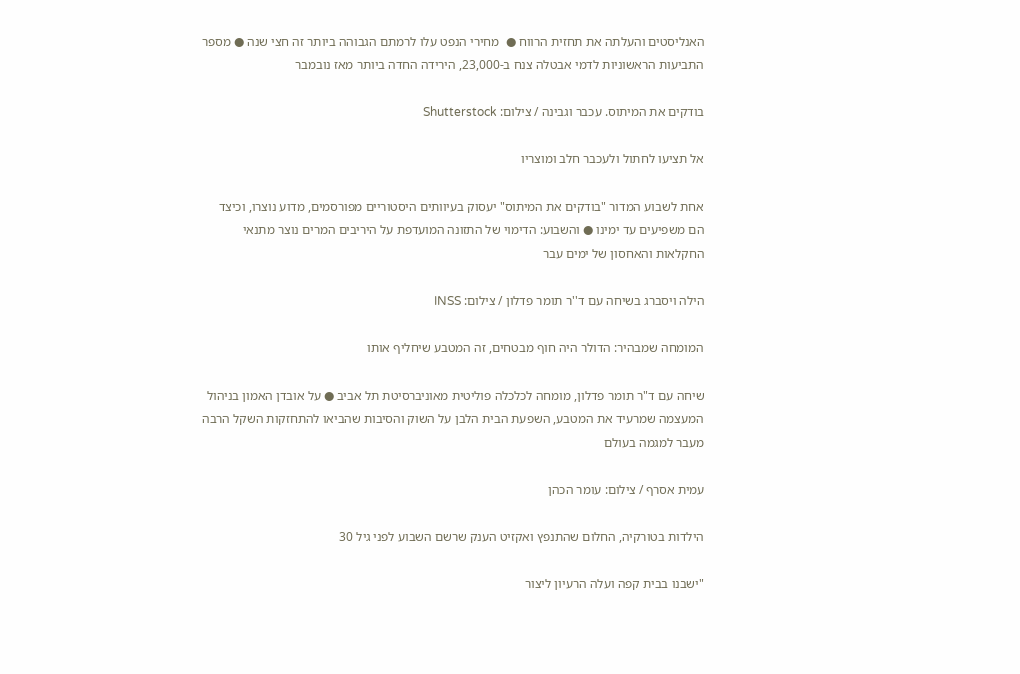האנליסטים והעלתה את תחזית הרווח ●  מחירי הנפט עלו לרמתם הגבוהה ביותר זה חצי שנה ● מספר התביעות הראשוניות לדמי אבטלה צנח ב-23,000, הירידה החדה ביותר מאז נובמבר

בודקים את המיתוס. עכבר וגבינה / צילום: Shutterstock

אל תציעו לחתול ולעכבר חלב ומוצריו

אחת לשבוע המדור "בודקים את המיתוס" יעסוק בעיוותים היסטוריים מפורסמים, מדוע נוצרו, וכיצד הם משפיעים עד ימינו ● והשבוע: הדימוי של התזונה המועדפת על היריבים המרים נוצר מתנאי החקלאות והאחסון של ימים עבר

הילה ויסברג בשיחה עם ד''ר תומר פדלון / צילום: INSS

המומחה שמבהיר: הדולר היה חוף מבטחים, זה המטבע שיחליף אותו

שיחה עם ד"ר תומר פדלון, מומחה לכלכלה פוליטית מאוניברסיטת תל אביב ● על אובדן האמון בניהול המעצמה שמרעיד את המטבע, השפעת הבית הלבן על השוק והסיבות שהביאו להתחזקות השקל הרבה מעבר למגמה בעולם

עמית אסרף / צילום: עומר הכהן

הילדות בטורקיה, החלום שהתנפץ ואקזיט הענק שרשם השבוע לפני גיל 30

"ישבנו בבית קפה ועלה הרעיון ליצור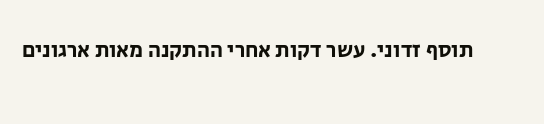תוסף זדוני. עשר דקות אחרי ההתקנה מאות ארגונים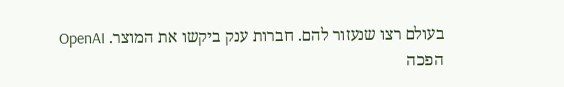בעולם רצו שנעזור להם. חברות ענק ביקשו את המוצר. OpenAI הפכה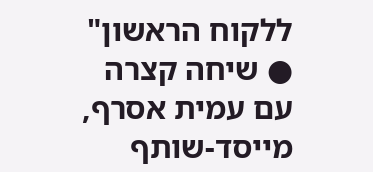ללקוח הראשון" ● שיחה קצרה עם עמית אסרף, מייסד-שותף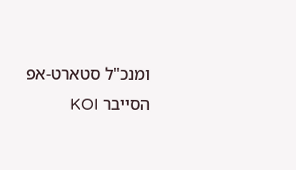ומנכ"ל סטארט-אפ הסייבר KOI